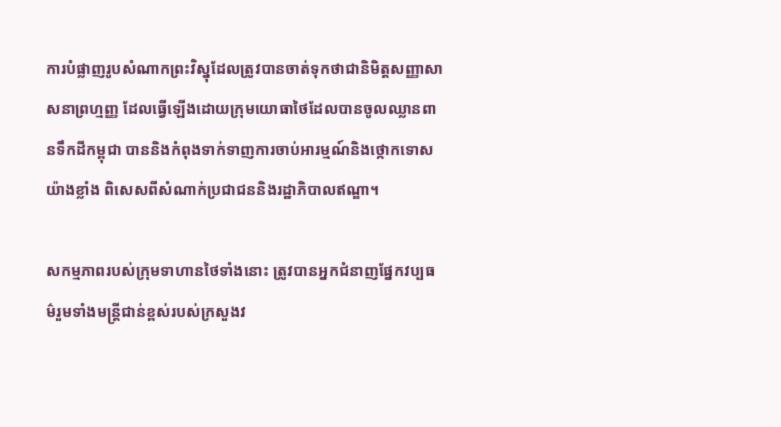ការបំផ្លាញរូបសំណាកព្រះវិស្នុដែលត្រូវបានចាត់ទុកថាជានិមិត្តសញ្ញាសាសនាព្រហ្មញ្ញ ដែលធ្វើឡើងដោយក្រុមយោធាថៃដែលបានចូលឈ្លានពានទឹកដីកម្ពុជា បាននិងកំពុងទាក់ទាញការចាប់អារម្មណ៍និងថ្កោកទោសយ៉ាងខ្លាំង ពិសេសពីសំណាក់ប្រជាជននិងរដ្ឋាភិបាលឥណ្ឌា។

សកម្មភាពរបស់ក្រុមទាហានថៃទាំងនោះ ត្រូវបានអ្នកជំនាញផ្នែកវប្បធម៌រួមទាំងមន្ត្រីជាន់ខ្ពស់របស់ក្រសួងវ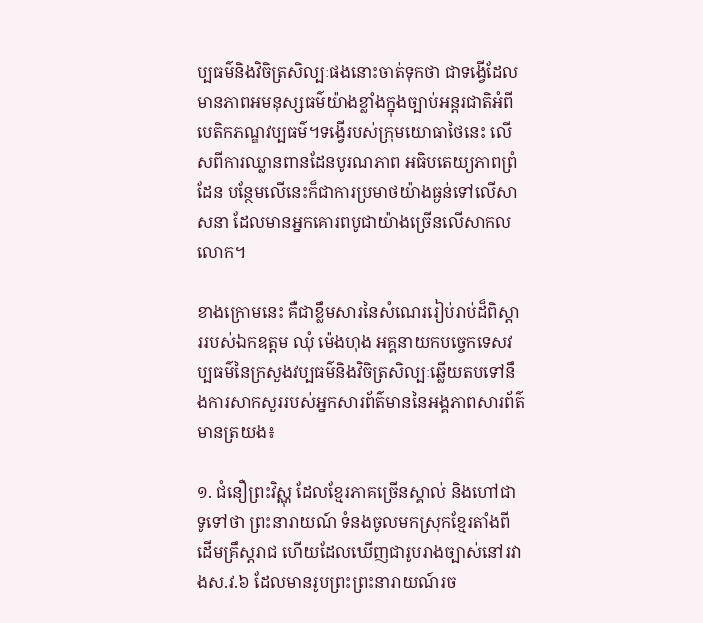ប្បធម៌និងវិចិត្រសិល្បៈផងនោះចាត់ទុកថា ជាទង្វើដែលមានភាពអមនុស្សធម៌យ៉ាងខ្លាំងក្នុងច្បាប់អន្តរជាតិអំពីបេតិកភណ្ឌវប្បធម៌។ទង្វើរបស់ក្រុមយោធាថៃនេះ លើសពីការឈ្លានពានដែនបូរណភាព អធិបតេយ្យភាពព្រំដែន បន្ថែមលើនេះក៏ជាការប្រមាថយ៉ាងធ្ងន់ទៅលើសាសនា ដែលមានអ្នកគោរពបូជាយ៉ាងច្រើនលើសាកលលោក។

ខាងក្រោមនេះ គឺជាខ្លឹមសារនៃសំណេររៀប់រាប់ដ៏ពិស្តាររបស់ឯកឧត្តម ឈុំ ម៉េងហុង អគ្គនាយកបច្ចេកទេសវប្បធម៌នៃក្រសួងវប្បធម៌និងវិចិត្រសិល្បៈឆ្លើយតបទៅនឹងការសាកសួររបស់អ្នកសារព័ត៌មាននៃអង្គភាពសារព័ត៌មានត្រយង៖

១. ជំនឿព្រះវិស្ណុ ដែលខ្មែរភាគច្រើនស្គាល់ និងហៅជាទូទៅថា ព្រះនារាយណ៍ ទំនងចូលមកស្រុកខ្មែរតាំងពីដើមគ្រឹស្តរាជ ហើយដែលឃើញជារូបរាងច្បាស់នៅរវាងស.វ.៦ ដែលមានរូបព្រះព្រះនារាយណ៍រច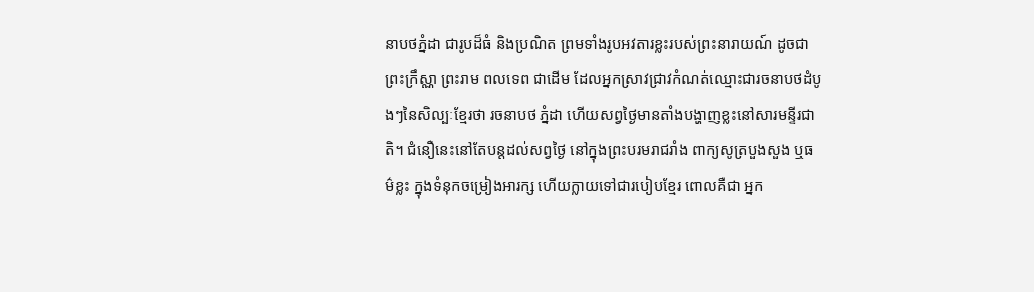នាបថភ្នំដា ជារូបដ៏ធំ និងប្រណិត ព្រមទាំងរូបអវតារខ្លះរបស់ព្រះនារាយណ៍ ដូចជាព្រះក្រឹស្ណា ព្រះរាម ពលទេព ជាដើម ដែលអ្នកស្រាវជ្រាវកំណត់ឈ្មោះជារចនាបថដំបូងៗនៃសិល្បៈខ្មែរថា រចនាបថ ភ្នំដា ហើយសព្វថ្ងៃមានតាំងបង្ហាញខ្លះនៅសារមន្ទីរជាតិ។ ជំនឿនេះនៅតែបន្តដល់សព្វថ្ងៃ នៅក្នុងព្រះបរមរាជរាំង ពាក្យសូត្របួងសួង ឬធម៌ខ្លះ ក្នុងទំនុកចម្រៀងអារក្ស ហើយក្លាយទៅជារបៀបខ្មែរ ពោលគឺជា អ្នក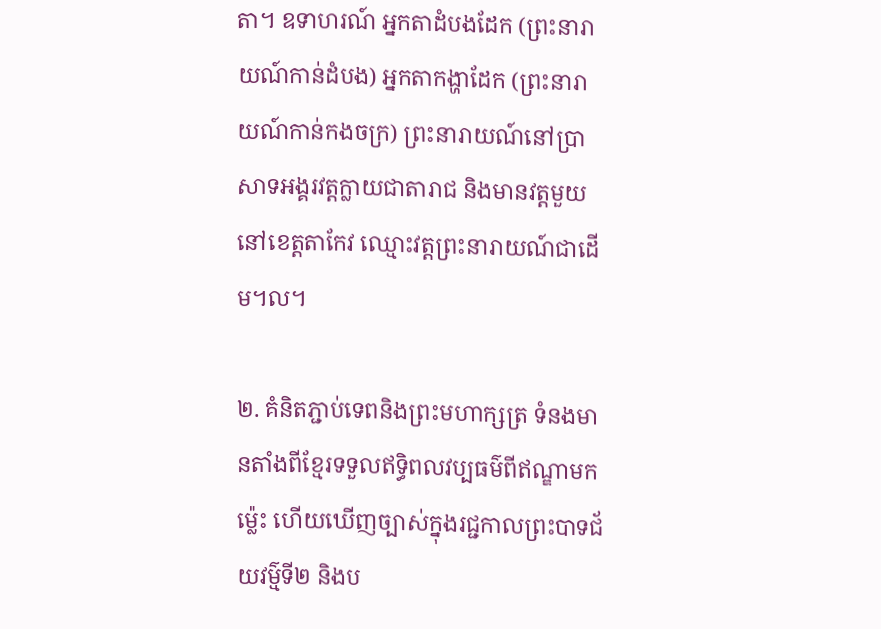តា។ ឧទាហរណ៍ អ្នកតាដំបងដែក (ព្រះនារាយណ៍កាន់ដំបង) អ្នកតាកង្ហាដែក (ព្រះនារាយណ៍កាន់កងចក្រ) ព្រះនារាយណ៍នៅប្រាសាទអង្គរវត្តក្លាយជាតារាជ និងមានវត្តមួយនៅខេត្តតាកែវ ឈ្មោះវត្តព្រះនារាយណ៍ជាដើម។ល។

២. គំនិតភ្ជាប់ទេពនិងព្រះមហាក្សត្រ ទំនងមានតាំងពីខ្មែរទទួលឥទ្ធិពលវប្បធម៌ពីឥណ្ឌាមកម្ល៉េះ ហើយឃើញច្បាស់ក្នុងរជ្ជកាលព្រះបាទជ័យវម៌្មទី២ និងប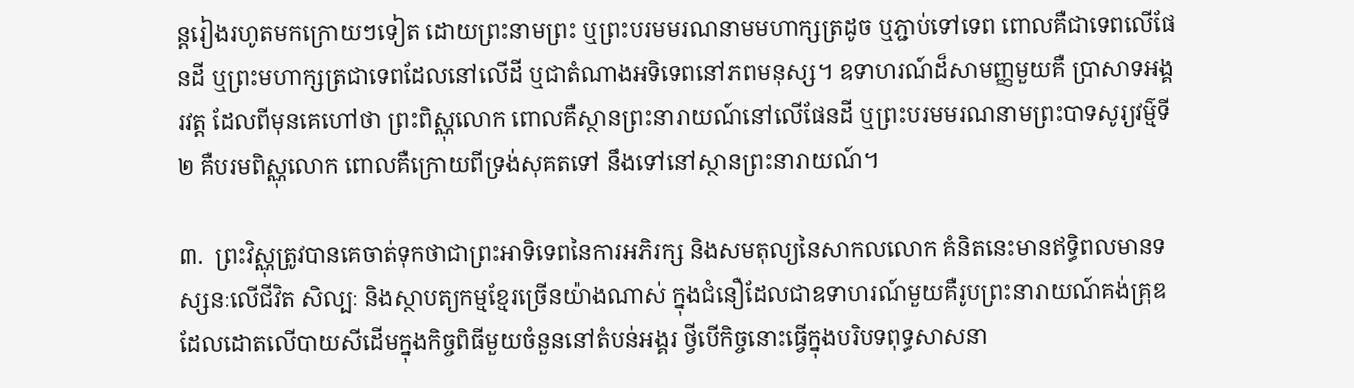ន្តរៀងរហូតមកក្រោយៗទៀត ដោយព្រះនាមព្រះ ឬព្រះបរមមរណនាមមហាក្សត្រដូច ឬភ្ជាប់ទៅទេព ពោលគឺជាទេពលើផែនដី ឬព្រះមហាក្សត្រជាទេពដែលនៅលើដី ឬជាតំណាងអទិទេពនៅភពមនុស្ស។ ឧទាហរណ៍ដ៏សាមញ្ញមួយគឺ ប្រាសាទអង្គរវត្ត ដែលពីមុនគេហៅថា ព្រះពិស្ណុលោក ពោលគឺស្ថានព្រះនារាយណ៍នៅលើផែនដី ឬព្រះបរមមរណនាមព្រះបាទសូរ្យវម៌្មទី២ គឺបរមពិស្ណុលោក ពោលគឺក្រោយពីទ្រង់សុគតទៅ នឹងទៅនៅស្ថានព្រះនារាយណ៍។

៣.  ព្រះវិស្ណុត្រូវបានគេចាត់ទុកថាជាព្រះអាទិទេពនៃការអភិរក្ស និងសមតុល្យនៃសាកលលោក គំនិតនេះមានឥទ្ធិពលមានទស្សនៈលើជីវិត សិល្បៈ និងស្ថាបត្យកម្មខ្មែរច្រើនយ៉ាងណាស់ ក្នុងជំនឿដែលជាឧទាហរណ៍មួយគឺរូបព្រះនារាយណ៍គង់គ្រុឌដែលដោតលើបាយសីដើមក្នុងកិច្ចពិធីមួយចំនួននៅតំបន់អង្គរ ថ្វីបើកិច្ចនោះធ្វើក្នុងបរិបទពុទ្ធសាសនា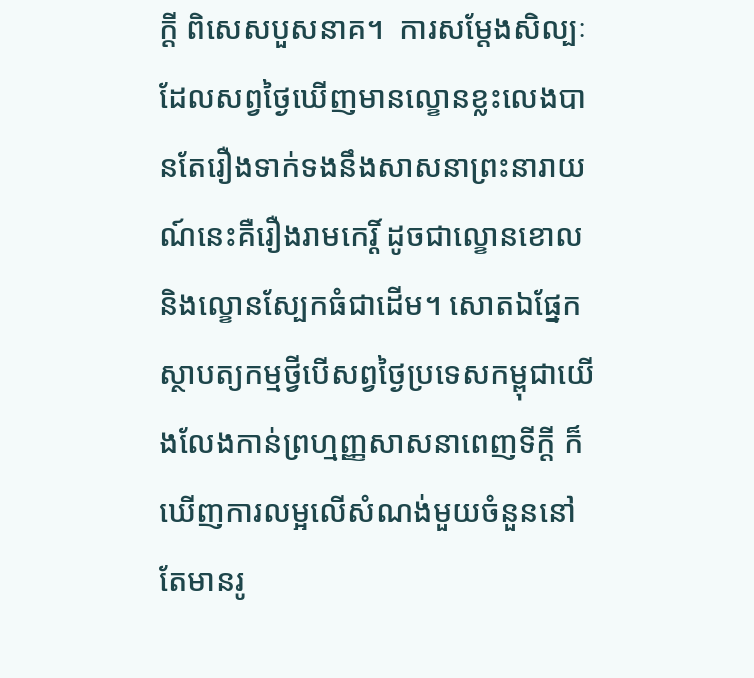ក្ដី ពិសេសបួសនាគ។  ការសម្ដែងសិល្បៈ ដែលសព្វថ្ងៃឃើញមានល្ខោនខ្លះលេងបានតែរឿងទាក់ទងនឹងសាសនាព្រះនារាយណ៍នេះគឺរឿងរាមកេរ្តិ៍ ដូចជាល្ខោនខោល និងល្ខោនស្បែកធំជាដើម។ សោតឯផ្នែកស្ថាបត្យកម្មថ្វីបើសព្វថ្ងៃប្រទេសកម្ពុជាយើងលែងកាន់ព្រហ្មញ្ញសាសនាពេញទីក្ដី ក៏ឃើញការលម្អលើសំណង់មួយចំនួននៅតែមានរូ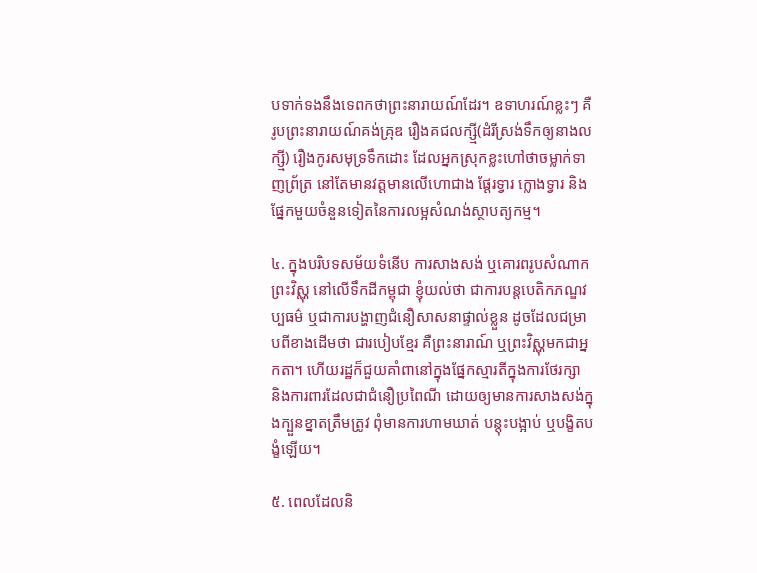បទាក់ទងនឹងទេពកថាព្រះនារាយណ៍ដែរ។ ឧទាហរណ៍ខ្លះៗ គឺរូបព្រះនារាយណ៍គង់គ្រុឌ រឿងគជលក្ស្មី(ដំរីស្រង់ទឹកឲ្យនាងលក្ស្មី) រឿងកូរសមុទ្រទឹកដោះ ដែលអ្នកស្រុកខ្លះហៅថាចម្លាក់ទាញព្រ័ត្រ នៅតែមានវត្តមានលើហោជាង ផ្ដែរទ្វារ ក្លោងទ្វារ និងផ្នែកមួយចំនួនទៀតនៃការលម្អសំណង់ស្ថាបត្យកម្ម។

៤. ក្នុងបរិបទសម័យទំនើប ការសាងសង់ ឬគោរពរូបសំណាកព្រះវិស្ណុ នៅលើទឹកដីកម្ពុជា ខ្ញុំយល់ថា ជាការបន្តបេតិកភណ្ឌវប្បធម៌ ឬជាការបង្ហាញជំនឿសាសនាផ្ទាល់ខ្លួន ដូចដែលជម្រាបពីខាងដើមថា ជារបៀបខ្មែរ គឺព្រះនារាណ៍ ឬព្រះវិស្ណុមកជាអ្នកតា។ ហើយរដ្ឋក៏ជួយគាំពានៅក្នុងផ្នែកស្មារតីក្នុងការថែរក្សា និងការពារដែលជាជំនឿប្រពៃណី ដោយឲ្យមានការសាងសង់ក្នុងក្បួនខ្នាតត្រឹមត្រូវ ពុំមានការហាមឃាត់ បន្តុះបង្អាប់ ឬបង្ខិតបង្ខំឡើយ។

៥. ពេលដែលនិ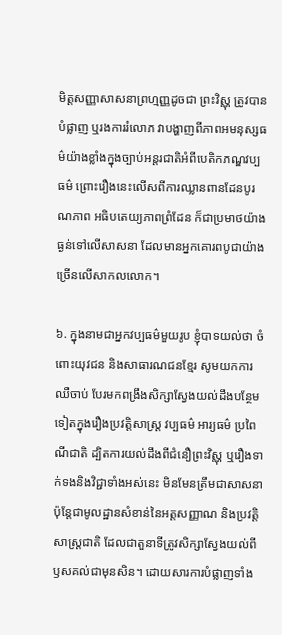មិត្តសញ្ញាសាសនាព្រហ្មញ្ញដូចជា ព្រះវិស្ណុ ត្រូវបានបំផ្លាញ ឬរងការរំលោភ វាបង្ហាញពីភាពអមនុស្សធម៌យ៉ាងខ្លាំងក្នុងច្បាប់អន្តរជាតិអំពីបេតិកភណ្ឌវប្បធម៌ ព្រោះរឿងនេះលើសពីការឈ្លានពានដែនបូរណភាព អធិបតេយ្យភាពព្រំដែន ក៏ជាប្រមាថយ៉ាងធ្ងន់ទៅលើសាសនា ដែលមានអ្នកគោរពបូជាយ៉ាងច្រើនលើសាកលលោក។

៦. ក្នុងនាមជាអ្នកវប្បធម៌មួយរូប ខ្ញុំបាទយល់ថា ចំពោះយុវជន និងសាធារណជនខ្មែរ សូមយកការឈឺចាប់ បែរមកពង្រឹងសិក្សាស្វែងយល់ដឹងបន្ថែមទៀតក្នុងរឿងប្រវត្តិសាស្ត្រ វប្បធម៌ អារ្យធម៌ ប្រពៃណីជាតិ ដ្បិតការយល់ដឹងពីជំនឿព្រះវិស្ណុ ឬរឿងទាក់ទងនិងវិជ្ជាទាំងអស់នេះ មិនមែនត្រឹមជាសាសនា ប៉ុន្តែជាមូលដ្ឋានសំខាន់នៃអត្តសញ្ញាណ និងប្រវត្តិសាស្ត្រជាតិ ដែលជាតួនាទីត្រូវសិក្សាស្វែងយល់ពីឫសគល់ជាមុនសិន។ ដោយសារការបំផ្លាញទាំង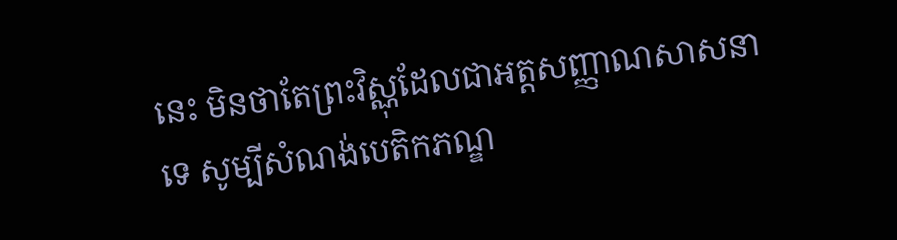នេះ មិនថាតែព្រះវិស្ណុដែលជាអត្តសញ្ញាណសាសនាទេ សូម្បីសំណង់បេតិកភណ្ឌ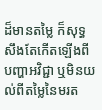ដ៏មានតម្លៃ ក៏សុទ្ធសឹងតែកើតឡើងពីបញ្ហាអវិជ្ជា ឬមិនយល់ពីតម្លៃនៃមរត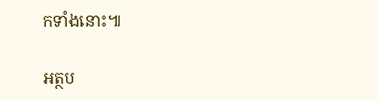កទាំងនោះ៕

អត្ថប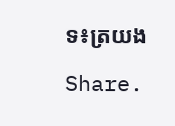ទ៖ត្រយង

Share.